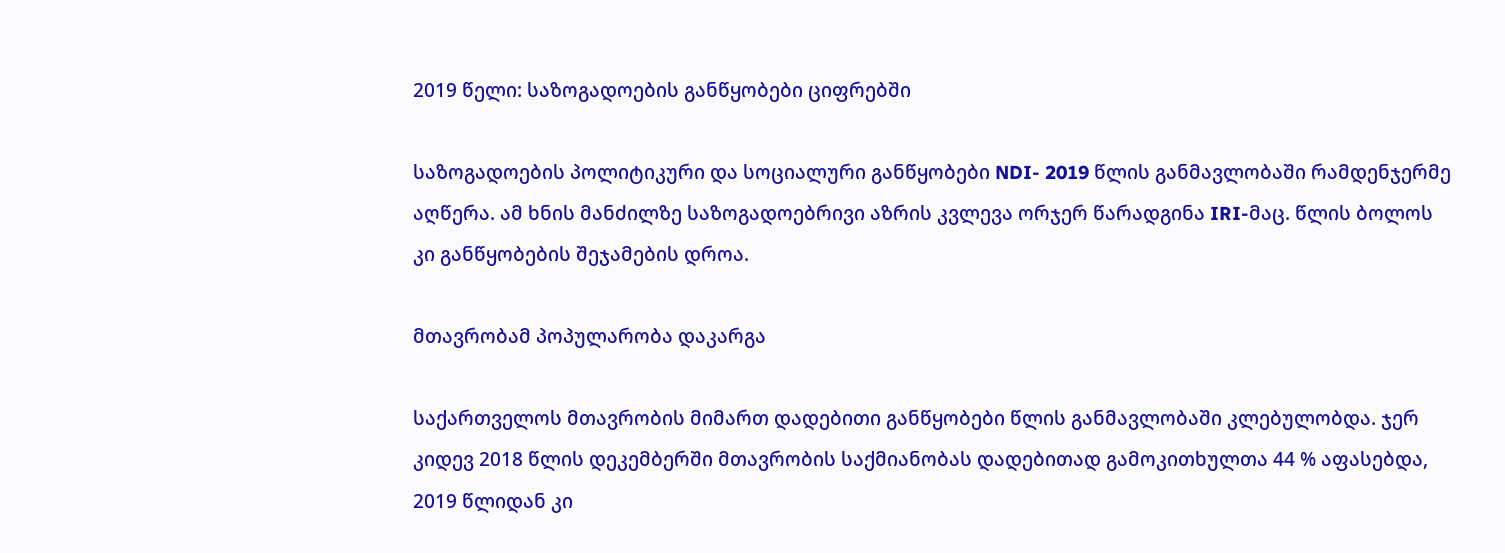2019 წელი: საზოგადოების განწყობები ციფრებში

საზოგადოების პოლიტიკური და სოციალური განწყობები NDI- 2019 წლის განმავლობაში რამდენჯერმე აღწერა. ამ ხნის მანძილზე საზოგადოებრივი აზრის კვლევა ორჯერ წარადგინა IRI-მაც. წლის ბოლოს კი განწყობების შეჯამების დროა.

მთავრობამ პოპულარობა დაკარგა

საქართველოს მთავრობის მიმართ დადებითი განწყობები წლის განმავლობაში კლებულობდა. ჯერ კიდევ 2018 წლის დეკემბერში მთავრობის საქმიანობას დადებითად გამოკითხულთა 44 % აფასებდა, 2019 წლიდან კი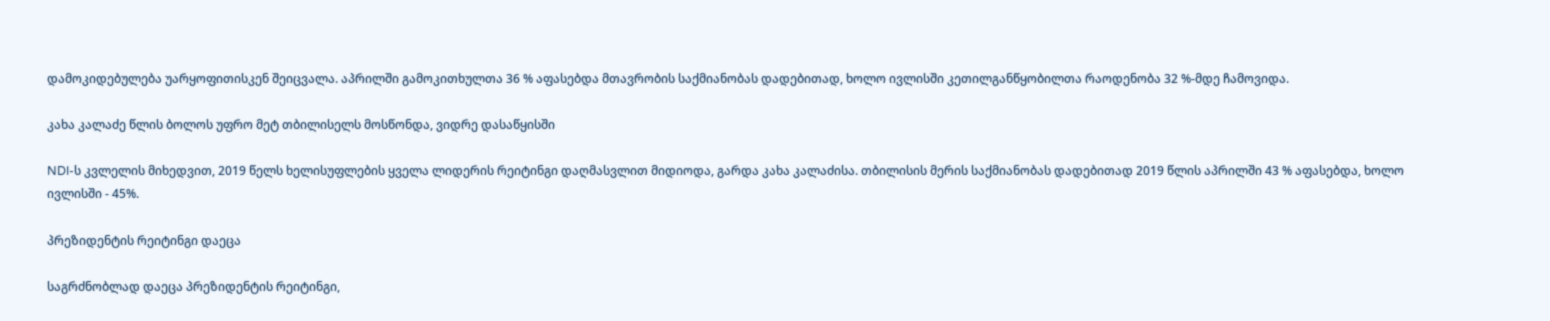დამოკიდებულება უარყოფითისკენ შეიცვალა. აპრილში გამოკითხულთა 36 % აფასებდა მთავრობის საქმიანობას დადებითად, ხოლო ივლისში კეთილგანწყობილთა რაოდენობა 32 %-მდე ჩამოვიდა.

კახა კალაძე წლის ბოლოს უფრო მეტ თბილისელს მოსწონდა, ვიდრე დასაწყისში

NDI-ს კვლელის მიხედვით, 2019 წელს ხელისუფლების ყველა ლიდერის რეიტინგი დაღმასვლით მიდიოდა, გარდა კახა კალაძისა. თბილისის მერის საქმიანობას დადებითად 2019 წლის აპრილში 43 % აფასებდა, ხოლო ივლისში - 45%.

პრეზიდენტის რეიტინგი დაეცა

საგრძნობლად დაეცა პრეზიდენტის რეიტინგი,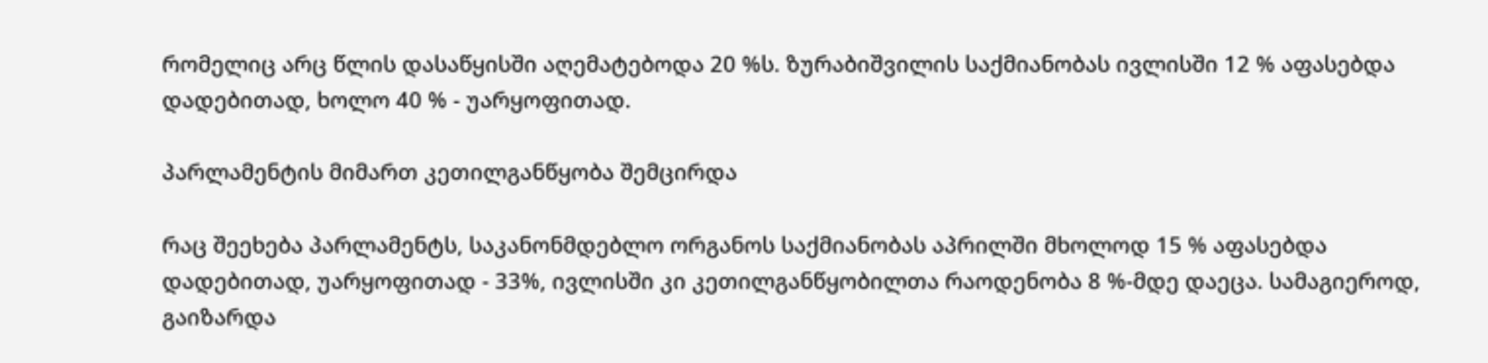რომელიც არც წლის დასაწყისში აღემატებოდა 20 %ს. ზურაბიშვილის საქმიანობას ივლისში 12 % აფასებდა დადებითად, ხოლო 40 % - უარყოფითად.

პარლამენტის მიმართ კეთილგანწყობა შემცირდა

რაც შეეხება პარლამენტს, საკანონმდებლო ორგანოს საქმიანობას აპრილში მხოლოდ 15 % აფასებდა დადებითად, უარყოფითად - 33%, ივლისში კი კეთილგანწყობილთა რაოდენობა 8 %-მდე დაეცა. სამაგიეროდ, გაიზარდა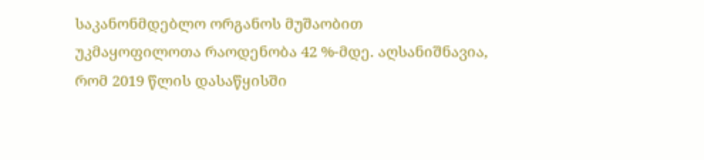საკანონმდებლო ორგანოს მუშაობით უკმაყოფილოთა რაოდენობა 42 %-მდე. აღსანიშნავია, რომ 2019 წლის დასაწყისში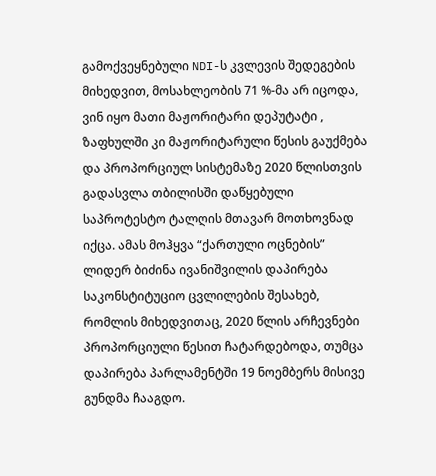გამოქვეყნებული NDI-ს კვლევის შედეგების მიხედვით, მოსახლეობის 71 %-მა არ იცოდა, ვინ იყო მათი მაჟორიტარი დეპუტატი , ზაფხულში კი მაჟორიტარული წესის გაუქმება და პროპორციულ სისტემაზე 2020 წლისთვის გადასვლა თბილისში დაწყებული საპროტესტო ტალღის მთავარ მოთხოვნად იქცა. ამას მოჰყვა “ქართული ოცნების” ლიდერ ბიძინა ივანიშვილის დაპირება საკონსტიტუციო ცვლილების შესახებ, რომლის მიხედვითაც, 2020 წლის არჩევნები პროპორციული წესით ჩატარდებოდა, თუმცა დაპირება პარლამენტში 19 ნოემბერს მისივე გუნდმა ჩააგდო.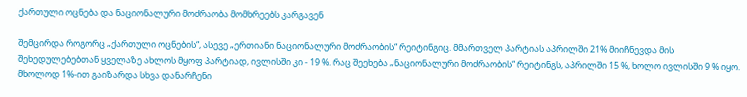ქართული ოცნება და ნაციონალური მოძრაობა მომხრეებს კარგავენ

შემცირდა როგორც „ქართული ოცნების“, ასევე „ერთიანი ნაციონალური მოძრაობის“ რეიტინგიც. მმართველ პარტიას აპრილში 21% მიიჩნევდა მის შეხედულებებთან ყველაზე ახლოს მყოფ პარტიად, ივლისში კი - 19 %. რაც შეეხება „ნაციონალური მოძრაობის“ რეიტინგს, აპრილში 15 %, ხოლო ივლისში 9 % იყო. მხოლოდ 1%-ით გაიზარდა სხვა დანარჩენი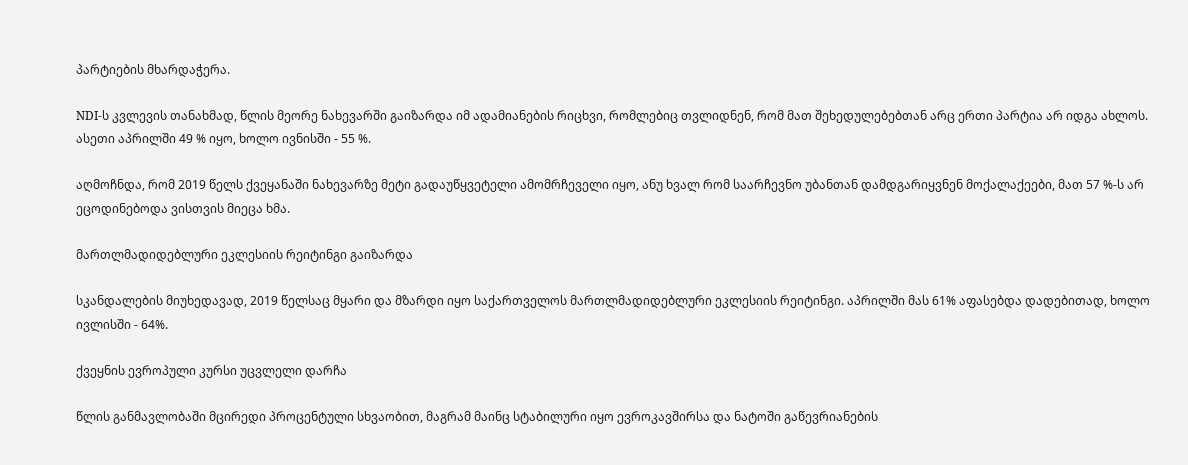პარტიების მხარდაჭერა.

NDI-ს კვლევის თანახმად, წლის მეორე ნახევარში გაიზარდა იმ ადამიანების რიცხვი, რომლებიც თვლიდნენ, რომ მათ შეხედულებებთან არც ერთი პარტია არ იდგა ახლოს. ასეთი აპრილში 49 % იყო, ხოლო ივნისში - 55 %.

აღმოჩნდა, რომ 2019 წელს ქვეყანაში ნახევარზე მეტი გადაუწყვეტელი ამომრჩეველი იყო, ანუ ხვალ რომ საარჩევნო უბანთან დამდგარიყვნენ მოქალაქეები, მათ 57 %-ს არ ეცოდინებოდა ვისთვის მიეცა ხმა.

მართლმადიდებლური ეკლესიის რეიტინგი გაიზარდა

სკანდალების მიუხედავად, 2019 წელსაც მყარი და მზარდი იყო საქართველოს მართლმადიდებლური ეკლესიის რეიტინგი. აპრილში მას 61% აფასებდა დადებითად, ხოლო ივლისში - 64%.

ქვეყნის ევროპული კურსი უცვლელი დარჩა

წლის განმავლობაში მცირედი პროცენტული სხვაობით, მაგრამ მაინც სტაბილური იყო ევროკავშირსა და ნატოში გაწევრიანების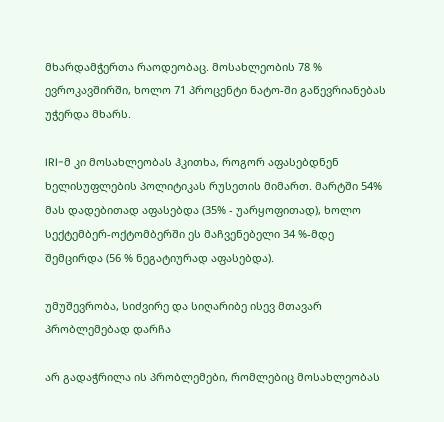მხარდამჭერთა რაოდეობაც. მოსახლეობის 78 % ევროკავშირში, ხოლო 71 პროცენტი ნატო-ში გაწევრიანებას უჭერდა მხარს.

IRI-მ კი მოსახლეობას ჰკითხა, როგორ აფასებდნენ ხელისუფლების პოლიტიკას რუსეთის მიმართ. მარტში 54% მას დადებითად აფასებდა (35% - უარყოფითად), ხოლო სექტემბერ-ოქტომბერში ეს მაჩვენებელი 34 %-მდე შემცირდა (56 % ნეგატიურად აფასებდა).

უმუშევრობა, სიძვირე და სიღარიბე ისევ მთავარ პრობლემებად დარჩა

არ გადაჭრილა ის პრობლემები, რომლებიც მოსახლეობას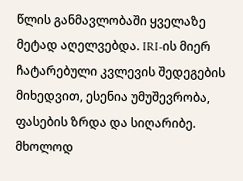წლის განმავლობაში ყველაზე მეტად აღელვებდა. IRI-ის მიერ ჩატარებული კვლევის შედეგების მიხედვით, ესენია უმუშევრობა, ფასების ზრდა და სიღარიბე. მხოლოდ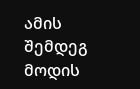ამის შემდეგ მოდის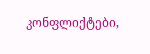კონფლიქტები,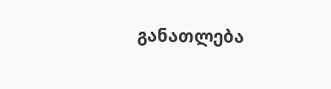განათლება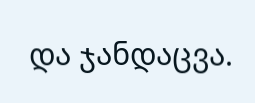და ჯანდაცვა.